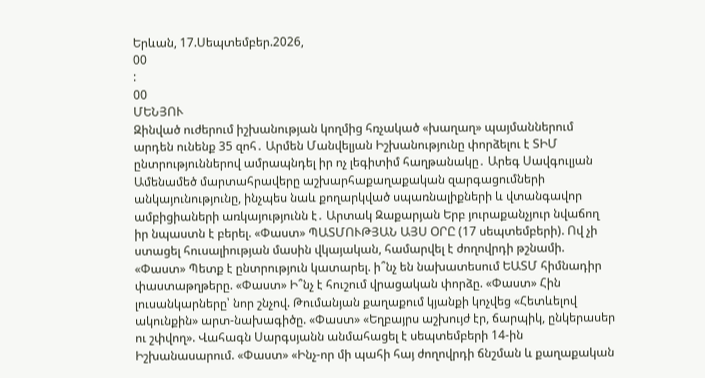Երևան, 17.Սեպտեմբեր.2026,
00
:
00
ՄԵՆՅՈՒ
Զինված ուժերում իշխանության կողմից հռչակած «խաղաղ» պայմաններում արդեն ունենք 35 զոհ․ Արմեն Մանվելյան Իշխանությունը փորձելու է ՏԻՄ ընտրություններով ամրապնդել իր ոչ լեգիտիմ հաղթանակը․ Արեգ Սավգուլյան Ամենամեծ մարտահրավերը աշխարհաքաղաքական զարգացումների անկայունությունը, ինչպես նաև քողարկված սպառնալիքների և վտանգավոր ամբիցիաների առկայությունն է․ Արտակ Զաքարյան Երբ յուրաքանչյուր նվաճող իր նպաստն է բերել. «Փաստ» ՊԱՏՄՈՒԹՅԱՆ ԱՅՍ ՕՐԸ (17 սեպտեմբերի). Ով չի ստացել հուսալիության մասին վկայական, համարվել է ժողովրդի թշնամի. «Փաստ» Պետք է ընտրություն կատարել. ի՞նչ են նախատեսում ԵԱՏՄ հիմնադիր փաստաթղթերը. «Փաստ» Ի՞նչ է հուշում վրացական փորձը. «Փաստ» Հին լուսանկարները՝ նոր շնչով. Թումանյան քաղաքում կյանքի կոչվեց «Հետևելով ակունքին» արտ-նախագիծը. «Փաստ» «Եղբայրս աշխույժ էր, ճարպիկ, ընկերասեր ու շփվող». Վահագն Սարգսյանն անմահացել է սեպտեմբերի 14-ին Իշխանասարում. «Փաստ» «Ինչ-որ մի պահի հայ ժողովրդի ճնշման և քաղաքական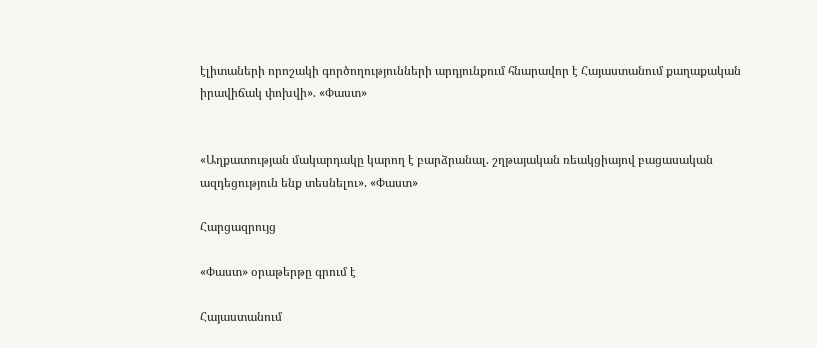էլիտաների որոշակի գործողությունների արդյունքում հնարավոր է Հայաստանում քաղաքական իրավիճակ փոխվի». «Փաստ»


«Աղքատության մակարդակը կարող է բարձրանալ. շղթայական ռեակցիայով բացասական ազդեցություն ենք տեսնելու». «Փաստ»

Հարցազրույց

«Փաստ» օրաթերթը գրում է

Հայաստանում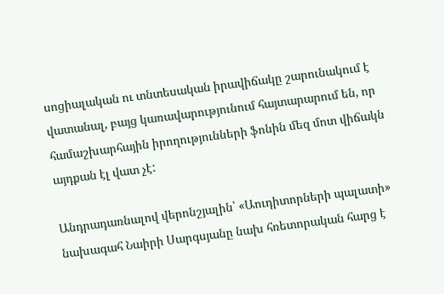սոցիալական ու տնտեսական իրավիճակը շարունակում է վատանալ, բայց կառավարությունում հայտարարում են, որ համաշխարհային իրողությունների ֆոնին մեզ մոտ վիճակն այդքան էլ վատ չէ:

Անդրադառնալով վերոնշյալին՝ «Աուդիտորների պալատի» նախագահ Նաիրի Սարգսյանը նախ հռետորական հարց է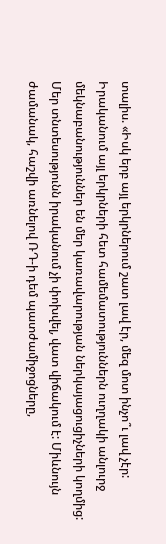տալիս. «Իսկ երբ այլ երկրներում շատ լավ էր, մեզ մոտ ինչո՞ւ լավ չէր: Իրականում այլ երկրների հետ համեմատություններն ուղղակի անլուրջ մեկնաբանություններ են մեր կառավարության ներկայացուցիչների կողմից: Մեր տնտեսությունն իրականում չի փոխվել, վատ վիճակում է: Միևնույն ժամանակ, հաշվի առնելով ՌԴ-ի դեմ պատժամիջոցները,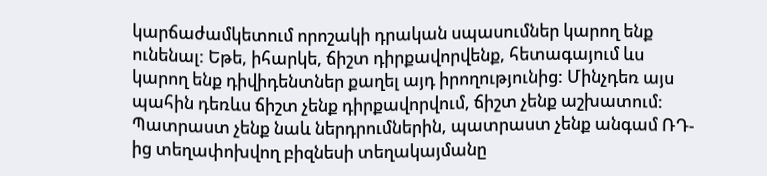կարճաժամկետում որոշակի դրական սպասումներ կարող ենք ունենալ: Եթե, իհարկե, ճիշտ դիրքավորվենք, հետագայում ևս կարող ենք դիվիդենտներ քաղել այդ իրողությունից: Մինչդեռ այս պահին դեռևս ճիշտ չենք դիրքավորվում, ճիշտ չենք աշխատում: Պատրաստ չենք նաև ներդրումներին, պատրաստ չենք անգամ ՌԴ-ից տեղափոխվող բիզնեսի տեղակայմանը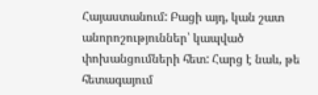Հայաստանում: Բացի այդ, կան շատ անորոշություններ՝ կապված փոխանցումների հետ: Հարց է նաև, թե հետագայում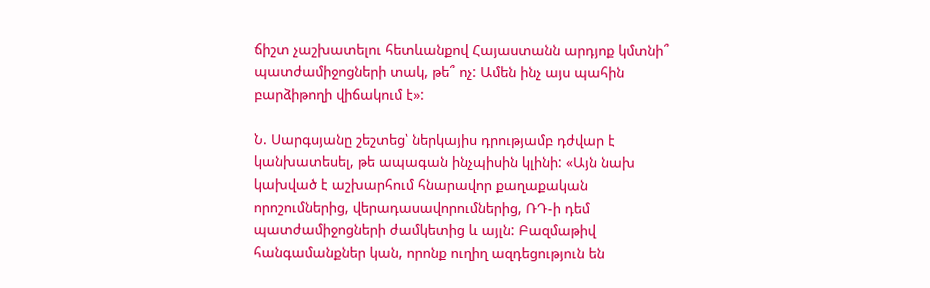ճիշտ չաշխատելու հետևանքով Հայաստանն արդյոք կմտնի՞ պատժամիջոցների տակ, թե՞ ոչ: Ամեն ինչ այս պահին բարձիթողի վիճակում է»:

Ն. Սարգսյանը շեշտեց՝ ներկայիս դրությամբ դժվար է կանխատեսել, թե ապագան ինչպիսին կլինի: «Այն նախ կախված է աշխարհում հնարավոր քաղաքական որոշումներից, վերադասավորումներից, ՌԴ-ի դեմ պատժամիջոցների ժամկետից և այլն: Բազմաթիվ հանգամանքներ կան, որոնք ուղիղ ազդեցություն են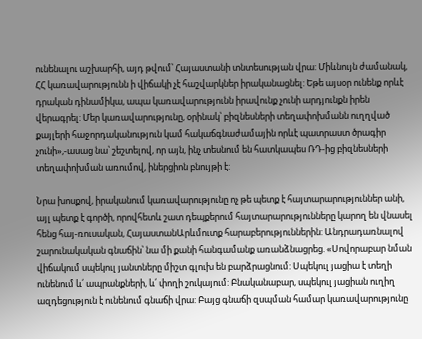ունենալու աշխարհի, այդ թվում՝ Հայաստանի տնտեսության վրա: Միևնույն ժամանակ, ՀՀ կառավարությունն ի վիճակի չէ հաշվարկներ իրականացնել: Եթե այսօր ունենք որևէ դրական դինամիկա, ապա կառավարությունն իրավունք չունի արդյունքն իրեն վերագրել: Մեր կառավարությունը, օրինակ՝ բիզնեսների տեղափոխմանն ուղղված քայլերի հաջորդականություն կամ հակաճգնաժամային որևէ պատրաստ ծրագիր չունի»,-ասաց նա՝ շեշտելով, որ այն, ինչ տեսնում են հատկապես ՌԴ-ից բիզնեսների տեղափոխման առումով, իներցիոն բնույթի է:

Նրա խոսքով, իրականում կառավարությունը ոչ թե պետք է հայտարարություններ անի, այլ պետք է գործի, որովհետև շատ դեպքերում հայտարարությունները կարող են վնասել հենց հայ-ռուսական, ՀայաստանԱրևմուտք հարաբերություններին: Անդրադառնալով շարունակական գնաճին՝ նա մի քանի հանգամանք առանձնացրեց. «Սովորաբար նման վիճակում սպեկուլ յանտները միշտ գլուխ են բարձրացնում: Սպեկուլ յացիա է տեղի ունենում և՛ ապրանքների, և՛ փողի շուկայում: Բնականաբար, սպեկուլ յացիան ուղիղ ազդեցություն է ունենում գնաճի վրա: Բայց գնաճի զսպման համար կառավարությունը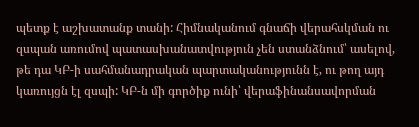պետք է աշխատանք տանի: Հիմնականում գնաճի վերահսկման ու զսպան առումով պատասխանատվություն չեն ստանձնում՝ ասելով, թե դա ԿԲ-ի սահմանադրական պարտականությունն է, ու թող այդ կառույցն էլ զսպի: ԿԲ-ն մի գործիք ունի՝ վերաֆինանսավորման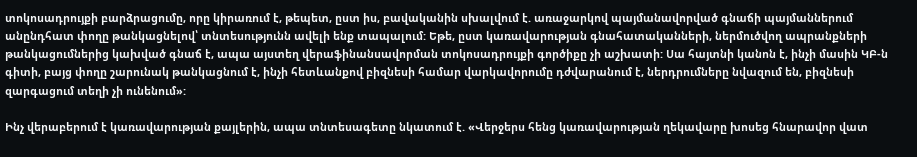տոկոսադրույքի բարձրացումը, որը կիրառում է, թեպետ, ըստ իս, բավականին սխալվում է. առաջարկով պայմանավորված գնաճի պայմաններում անընդհատ փողը թանկացնելով՝ տնտեսությունն ավելի ենք տապալում: Եթե, ըստ կառավարության գնահատականների, ներմուծվող ապրանքների թանկացումներից կախված գնաճ է, ապա այստեղ վերաֆինանսավորման տոկոսադրույքի գործիքը չի աշխատի: Սա հայտնի կանոն է, ինչի մասին ԿԲ-ն գիտի, բայց փողը շարունակ թանկացնում է, ինչի հետևանքով բիզնեսի համար վարկավորումը դժվարանում է, ներդրումները նվազում են, բիզնեսի զարգացում տեղի չի ունենում»:

Ինչ վերաբերում է կառավարության քայլերին, ապա տնտեսագետը նկատում է. «Վերջերս հենց կառավարության ղեկավարը խոսեց հնարավոր վատ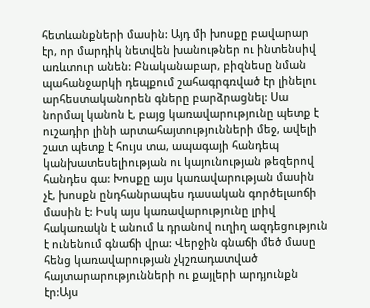հետևանքների մասին: Այդ մի խոսքը բավարար էր, որ մարդիկ նետվեն խանութներ ու ինտենսիվ առևտուր անեն: Բնականաբար, բիզնեսը նման պահանջարկի դեպքում շահագրգռված էր լինելու արհեստականորեն գները բարձրացնել: Սա նորմալ կանոն է, բայց կառավարությունը պետք է ուշադիր լինի արտահայտությունների մեջ, ավելի շատ պետք է հույս տա, ապագայի հանդեպ կանխատեսելիության ու կայունության թեզերով հանդես գա: Խոսքը այս կառավարության մասին չէ, խոսքն ընդհանրապես դասական գործելաոճի մասին է: Իսկ այս կառավարությունը լրիվ հակառակն է անում և դրանով ուղիղ ազդեցություն է ունենում գնաճի վրա: Վերջին գնաճի մեծ մասը հենց կառավարության չկշռադատված հայտարարությունների ու քայլերի արդյունքն էր:Այս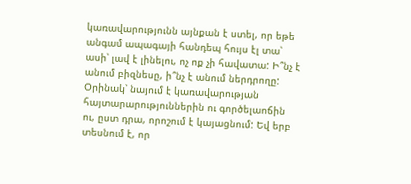կառավարությունն այնքան է ստել, որ եթե անգամ ապագայի հանդեպ հույս էլ տա՝ ասի՝ լավ է լինելու, ոչ ոք չի հավատա: Ի՞նչ է անում բիզնեսը, ի՞նչ է անում ներդրողը: Օրինակ՝ նայում է կառավարության հայտարարություններին ու գործելաոճին ու, ըստ դրա, որոշում է կայացնում: Եվ երբ տեսնում է, որ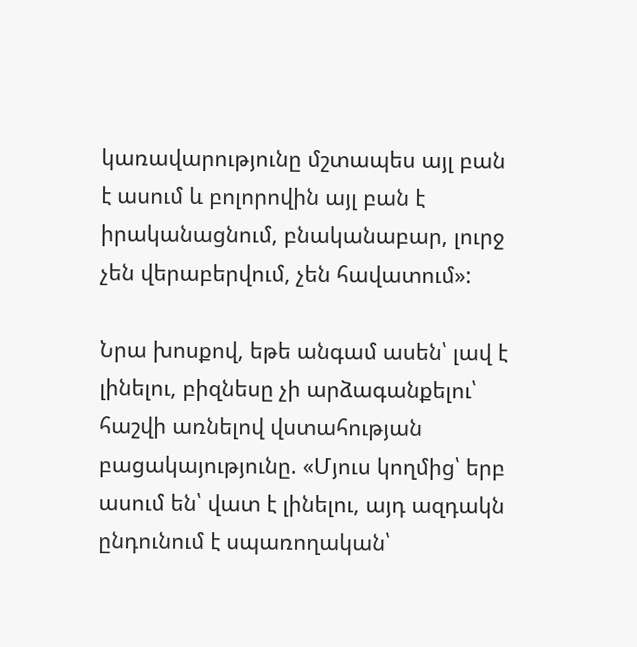կառավարությունը մշտապես այլ բան է ասում և բոլորովին այլ բան է իրականացնում, բնականաբար, լուրջ չեն վերաբերվում, չեն հավատում»:

Նրա խոսքով, եթե անգամ ասեն՝ լավ է լինելու, բիզնեսը չի արձագանքելու՝ հաշվի առնելով վստահության բացակայությունը. «Մյուս կողմից՝ երբ ասում են՝ վատ է լինելու, այդ ազդակն ընդունում է սպառողական՝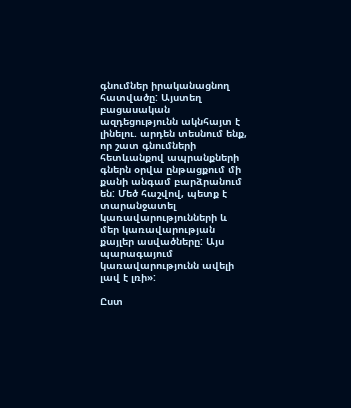գնումներ իրականացնող հատվածը: Այստեղ բացասական ազդեցությունն ակնհայտ է լինելու. արդեն տեսնում ենք, որ շատ գնումների հետևանքով ապրանքների գներն օրվա ընթացքում մի քանի անգամ բարձրանում են: Մեծ հաշվով, պետք է տարանջատել կառավարությունների և մեր կառավարության քայլեր ասվածները: Այս պարագայում կառավարությունն ավելի լավ է լռի»:

Ըստ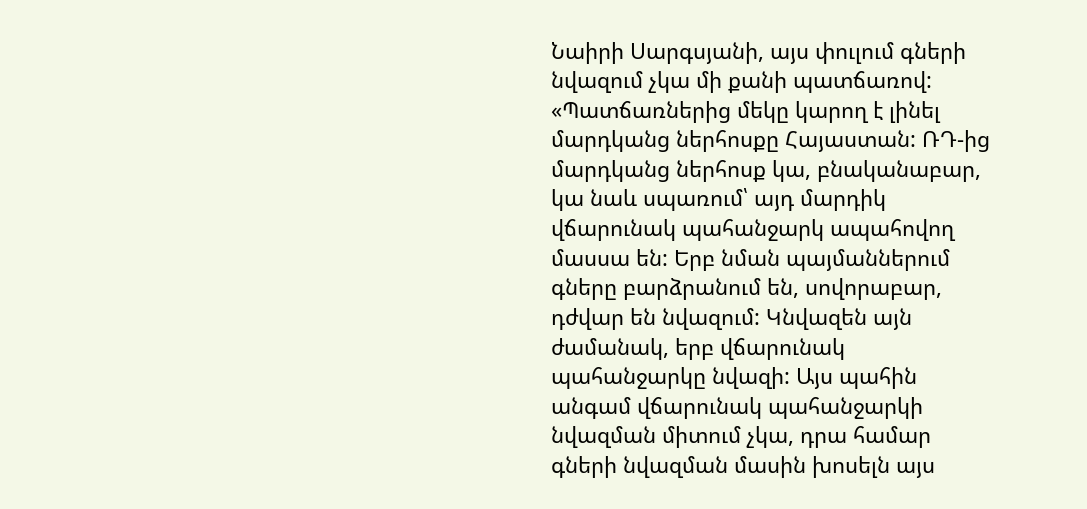Նաիրի Սարգսյանի, այս փուլում գների նվազում չկա մի քանի պատճառով: «Պատճառներից մեկը կարող է լինել մարդկանց ներհոսքը Հայաստան: ՌԴ-ից մարդկանց ներհոսք կա, բնականաբար, կա նաև սպառում՝ այդ մարդիկ վճարունակ պահանջարկ ապահովող մասսա են: Երբ նման պայմաններում գները բարձրանում են, սովորաբար, դժվար են նվազում: Կնվազեն այն ժամանակ, երբ վճարունակ պահանջարկը նվազի: Այս պահին անգամ վճարունակ պահանջարկի նվազման միտում չկա, դրա համար գների նվազման մասին խոսելն այս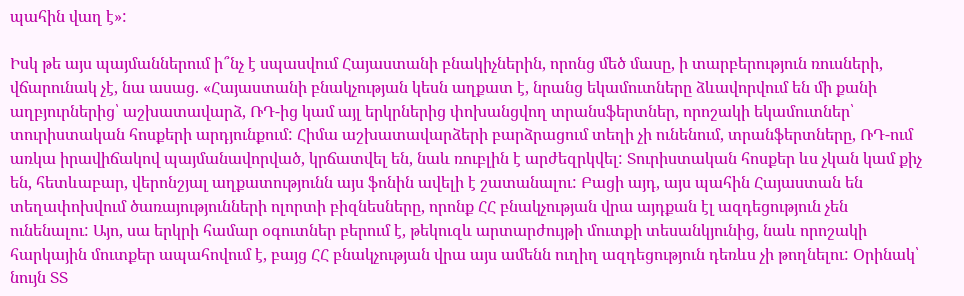պահին վաղ է»:

Իսկ թե այս պայմաններում ի՞նչ է սպասվում Հայաստանի բնակիչներին, որոնց մեծ մասը, ի տարբերություն ռուսների, վճարունակ չէ, նա ասաց. «Հայաստանի բնակչության կեսն աղքատ է, նրանց եկամուտները ձևավորվում են մի քանի աղբյուրներից՝ աշխատավարձ, ՌԴ-ից կամ այլ երկրներից փոխանցվող տրանսֆերտներ, որոշակի եկամուտներ՝ տուրիստական հոսքերի արդյունքում: Հիմա աշխատավարձերի բարձրացում տեղի չի ունենում, տրանֆերտները, ՌԴ-ում առկա իրավիճակով պայմանավորված, կրճատվել են, նաև ռուբլին է արժեզրկվել: Տուրիստական հոսքեր ևս չկան կամ քիչ են, հետևաբար, վերոնշյալ աղքատությունն այս ֆոնին ավելի է շատանալու: Բացի այդ, այս պահին Հայաստան են տեղափոխվում ծառայությունների ոլորտի բիզնեսները, որոնք ՀՀ բնակչության վրա այդքան էլ ազդեցություն չեն ունենալու: Այո, սա երկրի համար օգուտներ բերում է, թեկուզև արտարժույթի մուտքի տեսանկյունից, նաև որոշակի հարկային մուտքեր ապահովում է, բայց ՀՀ բնակչության վրա այս ամենն ուղիղ ազդեցություն դեռևս չի թողնելու: Օրինակ՝ նույն ՏՏ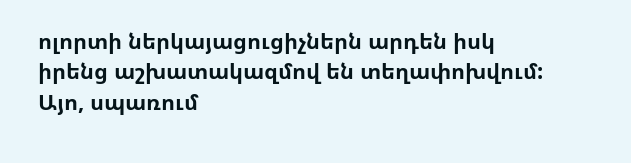ոլորտի ներկայացուցիչներն արդեն իսկ իրենց աշխատակազմով են տեղափոխվում: Այո, սպառում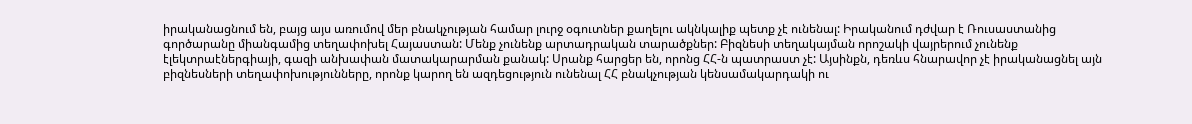իրականացնում են, բայց այս առումով մեր բնակչության համար լուրջ օգուտներ քաղելու ակնկալիք պետք չէ ունենալ: Իրականում դժվար է Ռուսաստանից գործարանը միանգամից տեղափոխել Հայաստան: Մենք չունենք արտադրական տարածքներ: Բիզնեսի տեղակայման որոշակի վայրերում չունենք էլեկտրաէներգիայի, գազի անխափան մատակարարման քանակ: Սրանք հարցեր են, որոնց ՀՀ-ն պատրաստ չէ: Այսինքն, դեռևս հնարավոր չէ իրականացնել այն բիզնեսների տեղափոխությունները, որոնք կարող են ազդեցություն ունենալ ՀՀ բնակչության կենսամակարդակի ու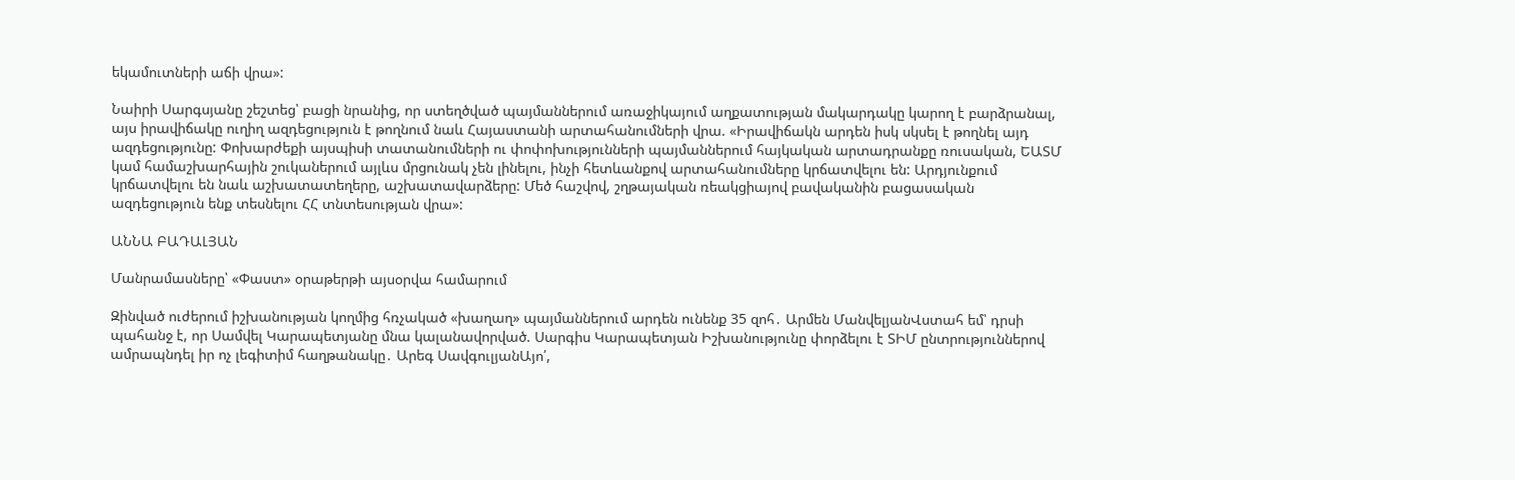եկամուտների աճի վրա»:

Նաիրի Սարգսյանը շեշտեց՝ բացի նրանից, որ ստեղծված պայմաններում առաջիկայում աղքատության մակարդակը կարող է բարձրանալ, այս իրավիճակը ուղիղ ազդեցություն է թողնում նաև Հայաստանի արտահանումների վրա. «Իրավիճակն արդեն իսկ սկսել է թողնել այդ ազդեցությունը: Փոխարժեքի այսպիսի տատանումների ու փոփոխությունների պայմաններում հայկական արտադրանքը ռուսական, ԵԱՏՄ կամ համաշխարհային շուկաներում այլևս մրցունակ չեն լինելու, ինչի հետևանքով արտահանումները կրճատվելու են: Արդյունքում կրճատվելու են նաև աշխատատեղերը, աշխատավարձերը: Մեծ հաշվով, շղթայական ռեակցիայով բավականին բացասական ազդեցություն ենք տեսնելու ՀՀ տնտեսության վրա»:

ԱՆՆԱ ԲԱԴԱԼՅԱՆ

Մանրամասները՝ «Փաստ» օրաթերթի այսօրվա համարում

Զինված ուժերում իշխանության կողմից հռչակած «խաղաղ» պայմաններում արդեն ունենք 35 զոհ․ Արմեն ՄանվելյանՎստահ եմ՝ դրսի պահանջ է, որ Սամվել Կարապետյանը մնա կալանավորված. Սարգիս Կարապետյան Իշխանությունը փորձելու է ՏԻՄ ընտրություններով ամրապնդել իր ոչ լեգիտիմ հաղթանակը․ Արեգ ՍավգուլյանԱյո՛,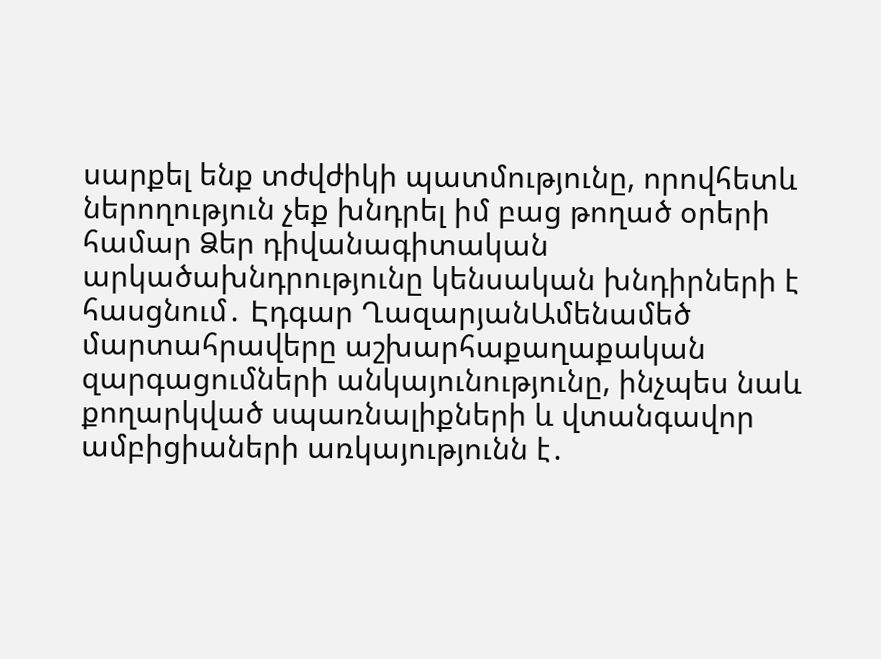սարքել ենք տժվժիկի պատմությունը, որովհետև ներողություն չեք խնդրել իմ բաց թողած օրերի համար Ձեր դիվանագիտական արկածախնդրությունը կենսական խնդիրների է հասցնում․ Էդգար ՂազարյանԱմենամեծ մարտահրավերը աշխարհաքաղաքական զարգացումների անկայունությունը, ինչպես նաև քողարկված սպառնալիքների և վտանգավոր ամբիցիաների առկայությունն է․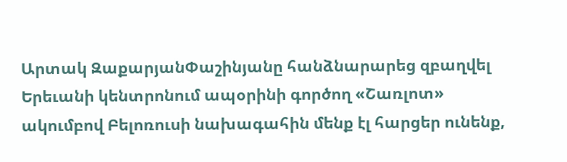Արտակ ԶաքարյանՓաշինյանը հանձնարարեց զբաղվել Երեւանի կենտրոնում ապօրինի գործող «Շառլոտ» ակումբով Բելոռուսի նախագահին մենք էլ հարցեր ունենք,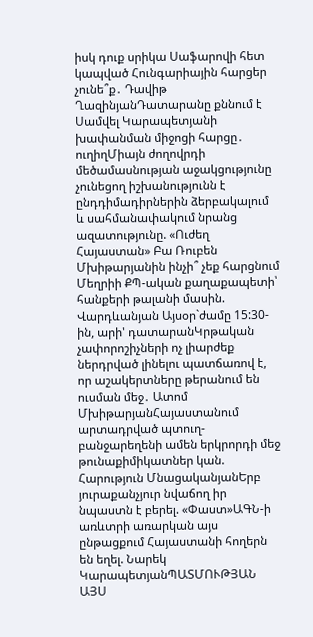իսկ դուք սրիկա Սաֆարովի հետ կապված Հունգարիային հարցեր չունե՞ք․ Դավիթ ՂազինյանԴատարանը քննում է Սամվել Կարապետյանի խափանման միջոցի հարցը․ ուղիղՄիայն ժողովրդի մեծամասնության աջակցությունը չունեցող իշխանությունն է ընդդիմադիրներին ձերբակալում և սահմանափակում նրանց ազատությունը. «Ուժեղ Հայաստան» Բա Ռուբեն Մխիթարյանին ինչի՞ չեք հարցնում Մեղրիի ՔՊ-ական քաղաքապետի՝ հանքերի թալանի մասին. Վարդևանյան Այսօր`ժամը 15:30-ին, արի' դատարանԿրթական չափորոշիչների ոչ լիարժեք ներդրված լինելու պատճառով է, որ աշակերտները թերանում են ուսման մեջ․ Ատոմ ՄխիթարյանՀայաստանում արտադրված պտուղ-բանջարեղենի ամեն երկրորդի մեջ թունաքիմիկատներ կան. Հարություն ՄնացականյանԵրբ յուրաքանչյուր նվաճող իր նպաստն է բերել. «Փաստ»ԱԳՆ-ի առևտրի առարկան այս ընթացքում Հայաստանի հողերն են եղել. Նարեկ ԿարապետյանՊԱՏՄՈՒԹՅԱՆ ԱՅՍ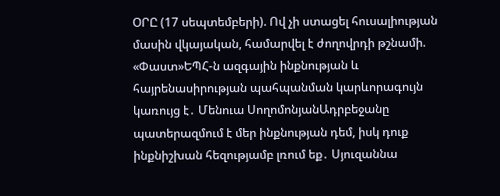ՕՐԸ (17 սեպտեմբերի). Ով չի ստացել հուսալիության մասին վկայական, համարվել է ժողովրդի թշնամի. «Փաստ»ԵՊՀ-ն ազգային ինքնության և հայրենասիրության պահպանման կարևորագույն կառույց է․ Մենուա ՍողոմոնյանԱդրբեջանը պատերազմում է մեր ինքնության դեմ, իսկ դուք ինքնիշխան հեզությամբ լռում եք․ Սյուզաննա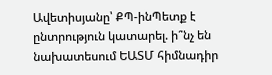Ավետիսյանը՝ ՔՊ-ինՊետք է ընտրություն կատարել. ի՞նչ են նախատեսում ԵԱՏՄ հիմնադիր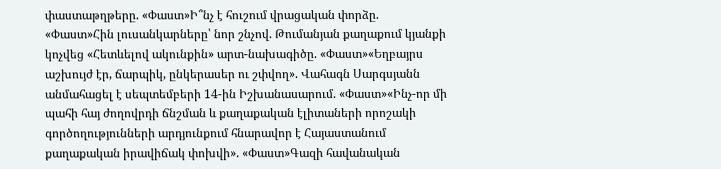փաստաթղթերը. «Փաստ»Ի՞նչ է հուշում վրացական փորձը. «Փաստ»Հին լուսանկարները՝ նոր շնչով. Թումանյան քաղաքում կյանքի կոչվեց «Հետևելով ակունքին» արտ-նախագիծը. «Փաստ»«Եղբայրս աշխույժ էր, ճարպիկ, ընկերասեր ու շփվող». Վահագն Սարգսյանն անմահացել է սեպտեմբերի 14-ին Իշխանասարում. «Փաստ»«Ինչ-որ մի պահի հայ ժողովրդի ճնշման և քաղաքական էլիտաների որոշակի գործողությունների արդյունքում հնարավոր է Հայաստանում քաղաքական իրավիճակ փոխվի». «Փաստ»Գազի հավանական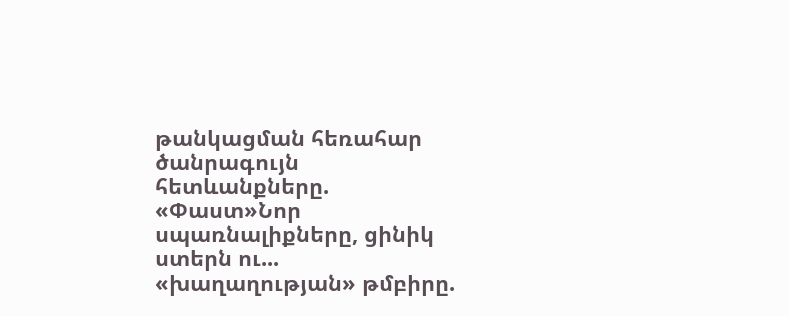թանկացման հեռահար ծանրագույն հետևանքները. «Փաստ»Նոր սպառնալիքները, ցինիկ ստերն ու... «խաղաղության» թմբիրը.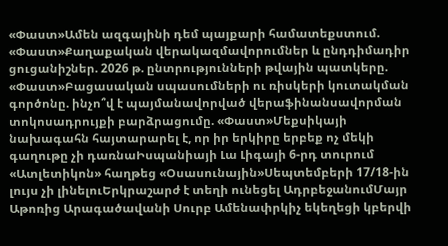«Փաստ»Ամեն ազգայինի դեմ պայքարի համատեքստում. «Փաստ»Քաղաքական վերակազմավորումներ և ընդդիմադիր ցուցանիշներ. 2026 թ. ընտրությունների թվային պատկերը. «Փաստ»Բացասական սպասումների ու ռիսկերի կուտակման գործոնը. ինչո՞վ է պայմանավորված վերաֆինանսավորման տոկոսադրույքի բարձրացումը. «Փաստ»Մեքսիկայի նախագահն հայտարարել է, որ իր երկիրը երբեք ոչ մեկի գաղութը չի դառնաԻսպանիայի Լա Լիգայի 6-րդ տուրում «Ատլետիկոն» հաղթեց «Օսասունային»Սեպտեմբերի 17/18-ին լույս չի լինելուԵրկրաշարժ է տեղի ունեցել ԱդրբեջանումՄայր Աթոռից Արագածավանի Սուրբ Ամենափրկիչ եկեղեցի կբերվի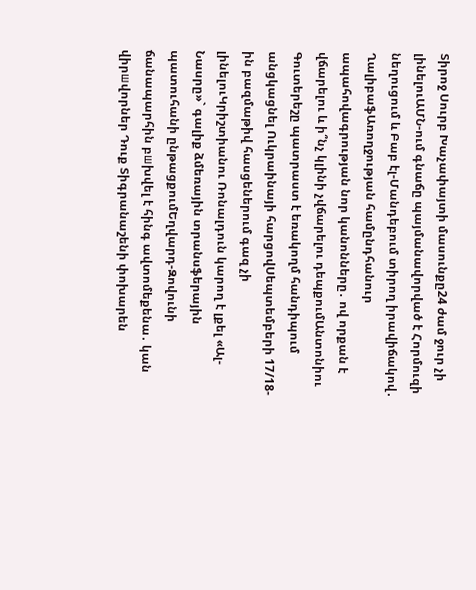Տիրոջ Սուրբ Խաչափայտի մասունքը24 ժամ ջուր չի լինելուԱՄՆ-ում գնաճը պայմանավորված է Հորմուզի նեղուցում և Բաբ էլ-Մանդեբում տիրող իրավիճակով․ ՂալիբաֆԱռողջության համընդհանուր ապահովագրության նոր կանոնները․ ով որքան է վճարելու և ի՞նչ կլինի չվճարելու դեպքումԱնտոնիու Գուտերեշը պատրաստ է եռակողմ հանդիպում անցկացնել Ուկրաինայի հարցովՍեպտեմբերի 17/18-ին բազմաթիվ հասցեներում գազ չի լինելուԿրիշտիանու Ռոնալդուն կարող է լքել «Ալ-Նասրը»` գալիք ձմեռային տրանսֆերային պատուհանի ընթացքումԵղվարդ-Զովունի ճանապարհին բшխվել է հինգ ավտոմեքենա․ կան վիրшվորներ Դուք Տիգրանաշենի փոխարեն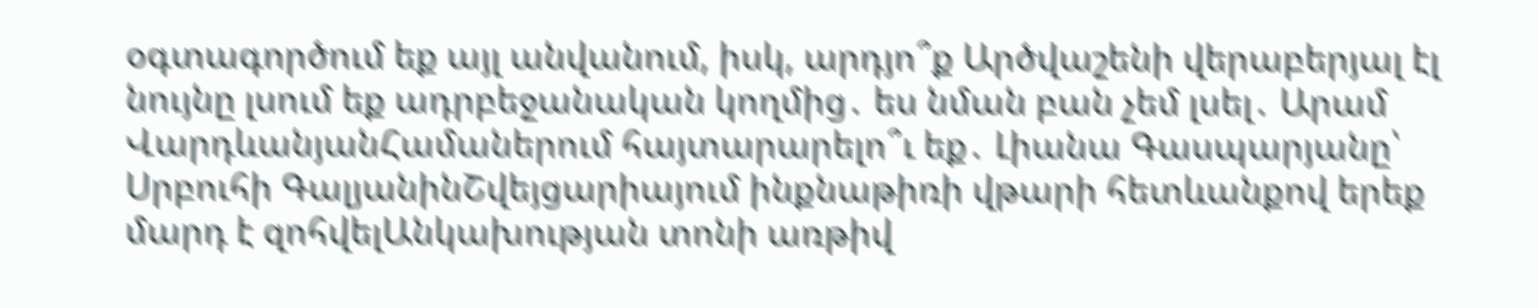օգտագործում եք այլ անվանում, իսկ, արդյո՞ք Արծվաշենի վերաբերյալ էլ նույնը լսում եք ադրբեջանական կողմից․ ես նման բան չեմ լսել․ Արամ ՎարդևանյանՀամաներում հայտարարելո՞ւ եք․ Լիանա Գասպարյանը՝ Սրբուհի ԳալյանինՇվեյցարիայում ինքնաթիռի վթարի հետևանքով երեք մարդ է զոհվելԱնկախության տոնի առթիվ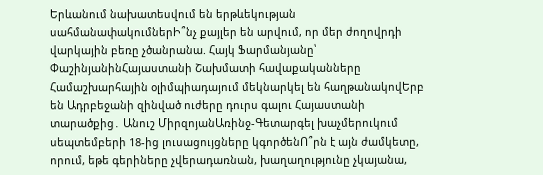Երևանում նախատեսվում են երթևեկության սահմանափակումներԻ՞նչ քայլեր են արվում, որ մեր ժողովրդի վարկային բեռը չծանրանա. Հայկ Ֆարմանյանը՝ ՓաշինյանինՀայաստանի Շախմատի հավաքականները Համաշխարհային օլիմպիադայում մեկնարկել են հաղթանակովԵրբ են Ադրբեջանի զինված ուժերը դուրս գալու Հայաստանի տարածքից․ Անուշ ՄիրզոյանԱռինջ-Գետարգել խաչմերուկում սեպտեմբերի 18-ից լուսացույցները կգործենՈ՞րն է այն ժամկետը, որում, եթե գերիները չվերադառնան, խաղաղությունը չկայանա,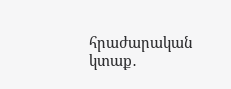հրաժարական կտաք․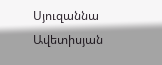Սյուզաննա Ավետիսյան